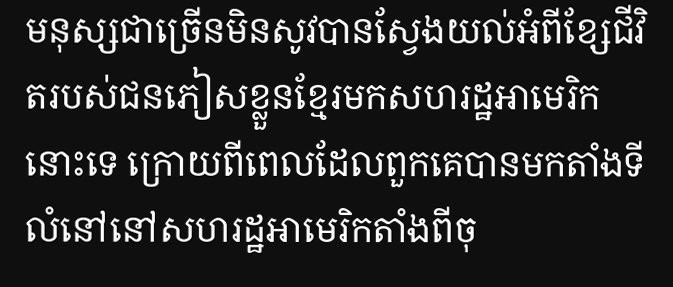មនុស្សជាច្រើនមិនសូវបានស្វែងយល់អំពីខ្សែជីវិតរបស់ជនភៀសខ្លួនខ្មែរមកសហរដ្ឋអាមេរិកនោះទេ ក្រោយពីពេលដែលពួកគេបានមកតាំងទីលំនៅនៅសហរដ្ឋអាមេរិកតាំងពីចុ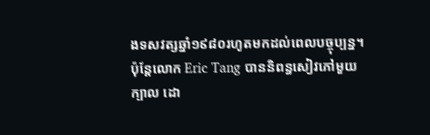ងទសវត្សឆ្នាំ១៩៨០រហូតមកដល់ពេលបច្ចុប្បន្ន។ ប៉ុន្តែលោក Eric Tang បាននិពន្ធសៀវភៅមួយក្បាល ដោ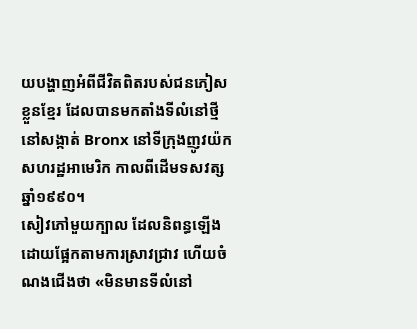យបង្ហាញអំពីជីវិតពិតរបស់ជនភៀសខ្លួនខ្មែរ ដែលបានមកតាំងទីលំនៅថ្មីនៅសង្កាត់ Bronx នៅទីក្រុងញូវយ៉ក សហរដ្ឋអាមេរិក កាលពីដើមទសវត្សឆ្នាំ១៩៩០។
សៀវភៅមួយក្បាល ដែលនិពន្ធឡើងដោយផ្អែកតាមការស្រាវជ្រាវ ហើយចំណងជើងថា «មិនមានទីលំនៅ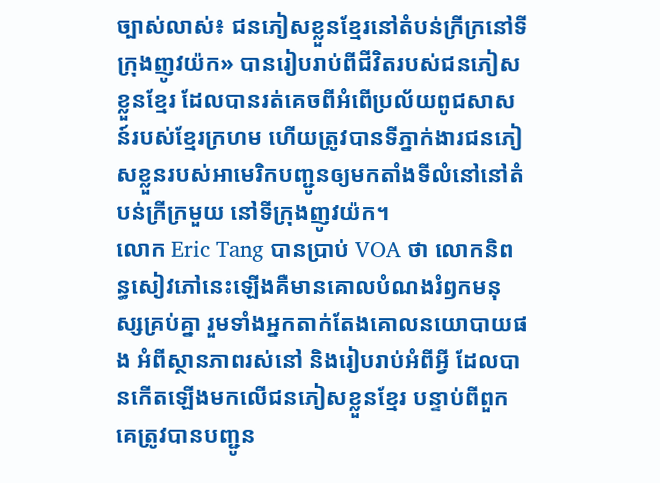ច្បាស់លាស់៖ ជនភៀសខ្លួនខ្មែរនៅតំបន់ក្រីក្រនៅទីក្រុងញូវយ៉ក» បានរៀបរាប់ពីជីវិតរបស់ជនភៀសខ្លួនខ្មែរ ដែលបានរត់គេចពីអំពើប្រល័យពូជសាសន៍របស់ខ្មែរក្រហម ហើយត្រូវបានទីភ្នាក់ងារជនភៀសខ្លួនរបស់អាមេរិកបញ្ជូនឲ្យមកតាំងទីលំនៅនៅតំបន់ក្រីក្រមួយ នៅទីក្រុងញូវយ៉ក។
លោក Eric Tang បានប្រាប់ VOA ថា លោកនិពន្ធសៀវភៅនេះឡើងគឺមានគោលបំណងរំឭកមនុស្សគ្រប់គ្នា រួមទាំងអ្នកតាក់តែងគោលនយោបាយផង អំពីស្ថានភាពរស់នៅ និងរៀបរាប់អំពីអ្វី ដែលបានកើតឡើងមកលើជនភៀសខ្លួនខ្មែរ បន្ទាប់ពីពួកគេត្រូវបានបញ្ជូន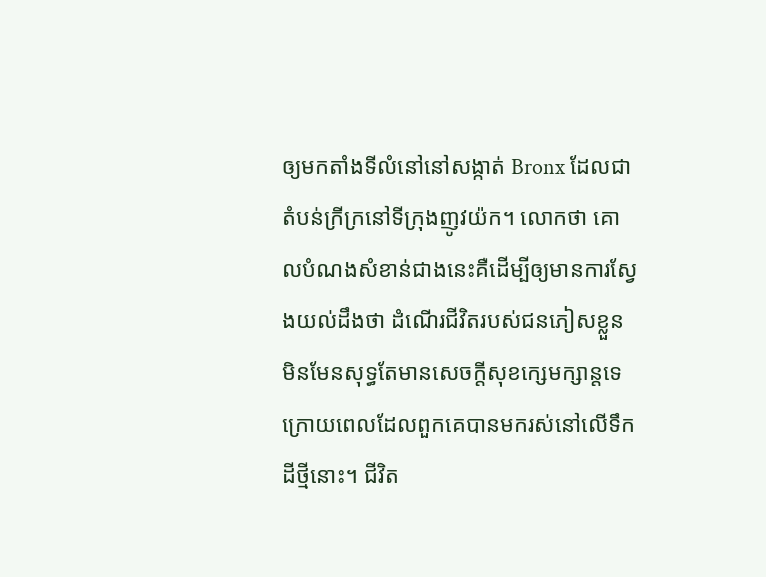ឲ្យមកតាំងទីលំនៅនៅសង្កាត់ Bronx ដែលជាតំបន់ក្រីក្រនៅទីក្រុងញូវយ៉ក។ លោកថា គោលបំណងសំខាន់ជាងនេះគឺដើម្បីឲ្យមានការស្វែងយល់ដឹងថា ដំណើរជីវិតរបស់ជនភៀសខ្លួនមិនមែនសុទ្ធតែមានសេចក្តីសុខក្សេមក្សាន្តទេ ក្រោយពេលដែលពួកគេបានមករស់នៅលើទឹកដីថ្មីនោះ។ ជីវិត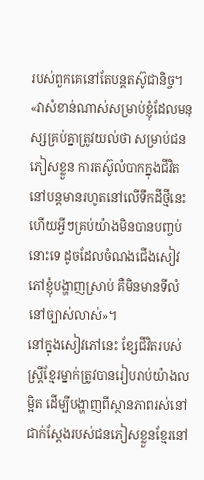របស់ពួកគេនៅតែបន្តតស៊ូជានិច្ច។
«វាសំខាន់ណាស់សម្រាប់ខ្ញុំដែលមនុស្សគ្រប់គ្នាត្រូវយល់ថា សម្រាប់ជនភៀសខ្លួន ការតស៊ូលំបាកក្នុងជីវិតនៅបន្តមានរហូតនៅលើទឹកដីថ្មីនេះ ហើយអ្វីៗគ្រប់យ៉ាងមិនបានបញ្ចប់នោះទេ ដូចដែលចំណងជើងសៀវភៅខ្ញុំបង្ហាញស្រាប់ គឺមិនមានទីលំនៅច្បាស់លាស់»។
នៅក្នុងសៀវភៅនេះ ខ្សែជីវិតរបស់ស្ត្រីខ្មែរម្នាក់ត្រូវបានរៀបរាប់យ៉ាងលម្អិត ដើម្បីបង្ហាញពីស្ថានភាពរស់នៅជាក់ស្តែងរបស់ជនភៀសខ្លួនខ្មែរនៅ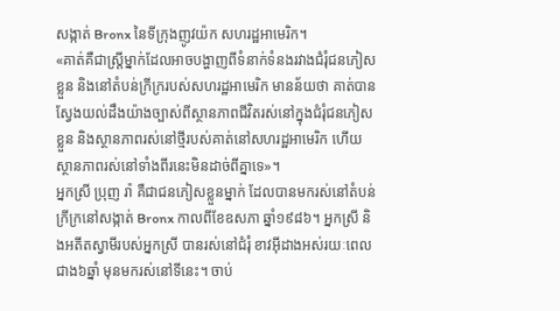សង្កាត់ Bronx នៃទីក្រុងញូវយ៉ក សហរដ្ឋអាមេរិក។
«គាត់គឺជាស្រ្តីម្នាក់ដែលអាចបង្ហាញពីទំនាក់ទំនងរវាងជំរុំជនភៀសខ្លួន និងនៅតំបន់ក្រីក្ររបស់សហរដ្ឋអាមេរិក មានន័យថា គាត់បានស្វែងយល់ដឹងយ៉ាងច្បាស់ពីស្ថានភាពជីវិតរស់នៅក្នុងជំរុំជនភៀសខ្លួន និងស្ថានភាពរស់នៅថ្មីរបស់គាត់នៅសហរដ្ឋអាមេរិក ហើយស្ថានភាពរស់នៅទាំងពីរនេះមិនដាច់ពីគ្នាទេ»។
អ្នកស្រី ប្រុញ រ៉ា គឺជាជនភៀសខ្លួនម្នាក់ ដែលបានមករស់នៅតំបន់ក្រីក្រនៅសង្កាត់ Bronx កាលពីខែឧសភា ឆ្នាំ១៩៨៦។ អ្នកស្រី និងអតីតស្វាមីរបស់អ្នកស្រី បានរស់នៅជំរុំ ខាវអ៊ីដាងអស់រយៈពេលជាង៦ឆ្នាំ មុនមករស់នៅទីនេះ។ ចាប់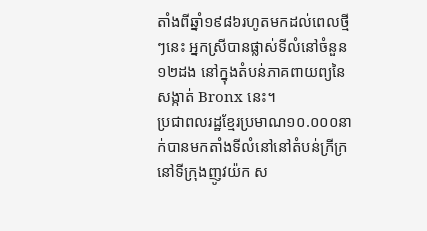តាំងពីឆ្នាំ១៩៨៦រហូតមកដល់ពេលថ្មីៗនេះ អ្នកស្រីបានផ្លាស់ទីលំនៅចំនួន១២ដង នៅក្នុងតំបន់ភាគពាយព្យនៃសង្កាត់ Bronx នេះ។
ប្រជាពលរដ្ឋខ្មែរប្រមាណ១០.០០០នាក់បានមកតាំងទីលំនៅនៅតំបន់ក្រីក្រនៅទីក្រុងញូវយ៉ក ស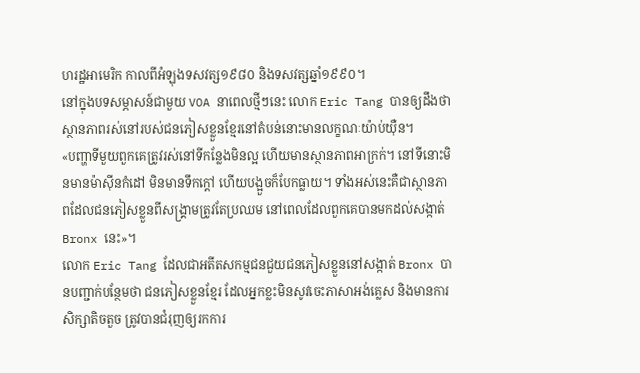ហរដ្ឋអាមេរិក កាលពីអំឡុងទសវត្ស១៩៨០ និងទសវត្សឆ្នាំ១៩៩០។
នៅក្នុងបទសម្ភាសន៍ជាមួយ VOA នាពេលថ្មីៗនេះ លោក Eric Tang បានឲ្យដឹងថា ស្ថានភាពរស់នៅរបស់ជនភៀសខ្លួនខ្មែរនៅតំបន់នោះមានលក្ខណៈយ៉ាប់យ៉ឺន។
«បញ្ហាទីមួយពួកគេត្រូវរស់នៅទីកន្លែងមិនល្អ ហើយមានស្ថានភាពអាក្រក់។ នៅទីនោះមិនមានម៉ាស៊ីនកំដៅ មិនមានទឹកក្តៅ ហើយបង្អួចក៏បែកធ្លាយ។ ទាំងអស់នេះគឺជាស្ថានភាពដែលជនភៀសខ្លួនពីសង្គ្រាមត្រូវតែប្រឈម នៅពេលដែលពួកគេបានមកដល់សង្កាត់ Bronx នេះ»។
លោក Eric Tang ដែលជាអតីតសកម្មជនជួយជនភៀសខ្លួននៅសង្កាត់ Bronx បានបញ្ជាក់បន្ថែមថា ជនភៀសខ្លួនខ្មែរ ដែលអ្នកខ្លះមិនសូវចេះភាសាអង់គ្លេស និងមានការសិក្សាតិចតួច ត្រូវបានជំរុញឲ្យរកការ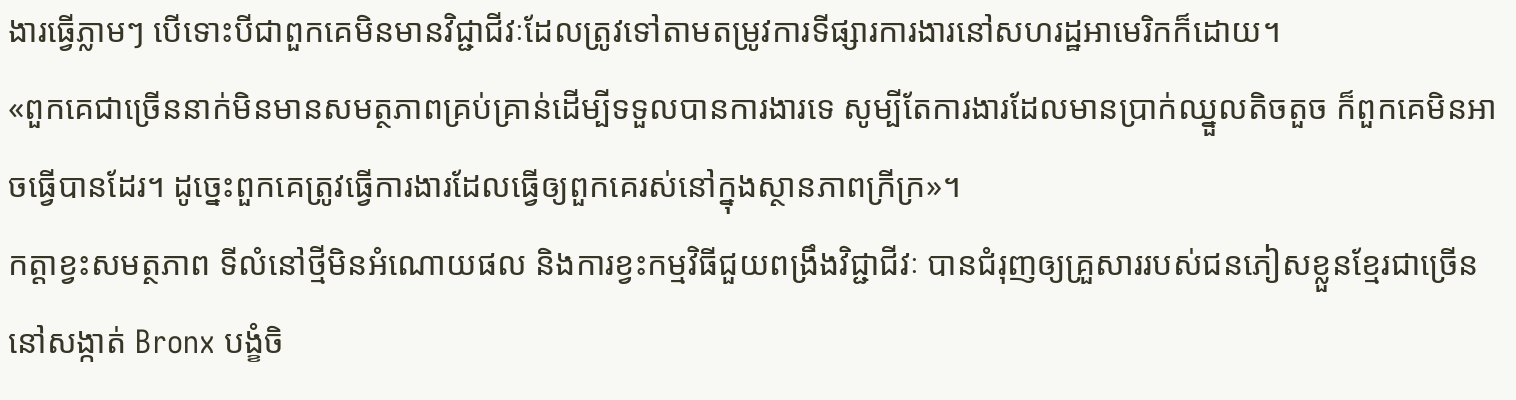ងារធ្វើភ្លាមៗ បើទោះបីជាពួកគេមិនមានវិជ្ជាជីវៈដែលត្រូវទៅតាមតម្រូវការទីផ្សារការងារនៅសហរដ្ឋអាមេរិកក៏ដោយ។
«ពួកគេជាច្រើននាក់មិនមានសមត្ថភាពគ្រប់គ្រាន់ដើម្បីទទួលបានការងារទេ សូម្បីតែការងារដែលមានប្រាក់ឈ្នួលតិចតួច ក៏ពួកគេមិនអាចធ្វើបានដែរ។ ដូច្នេះពួកគេត្រូវធ្វើការងារដែលធ្វើឲ្យពួកគេរស់នៅក្នុងស្ថានភាពក្រីក្រ»។
កត្តាខ្វះសមត្ថភាព ទីលំនៅថ្មីមិនអំណោយផល និងការខ្វះកម្មវិធីជួយពង្រឹងវិជ្ជាជីវៈ បានជំរុញឲ្យគ្រួសាររបស់ជនភៀសខ្លួនខ្មែរជាច្រើននៅសង្កាត់ Bronx បង្ខំចិ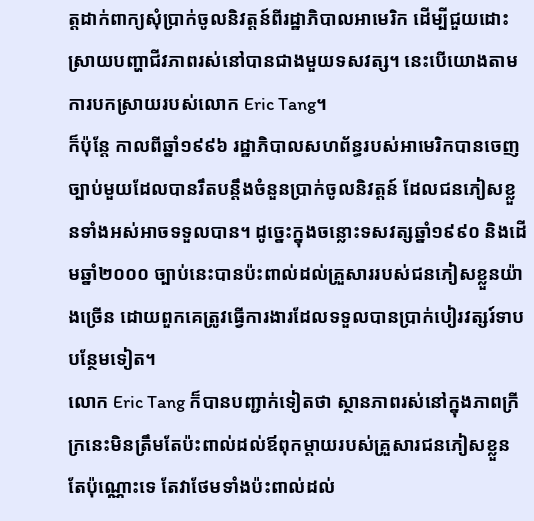ត្តដាក់ពាក្យសុំប្រាក់ចូលនិវត្តន៍ពីរដ្ឋាភិបាលអាមេរិក ដើម្បីជួយដោះស្រាយបញ្ហាជីវភាពរស់នៅបានជាងមួយទសវត្ស។ នេះបើយោងតាមការបកស្រាយរបស់លោក Eric Tang។
ក៏ប៉ុន្តែ កាលពីឆ្នាំ១៩៩៦ រដ្ឋាភិបាលសហព័ន្ធរបស់អាមេរិកបានចេញច្បាប់មួយដែលបានរឹតបន្តឹងចំនួនប្រាក់ចូលនិវត្តន៍ ដែលជនភៀសខ្លួនទាំងអស់អាចទទួលបាន។ ដូច្នេះក្នុងចន្លោះទសវត្សឆ្នាំ១៩៩០ និងដើមឆ្នាំ២០០០ ច្បាប់នេះបានប៉ះពាល់ដល់គ្រួសាររបស់ជនភៀសខ្លួនយ៉ាងច្រើន ដោយពួកគេត្រូវធ្វើការងារដែលទទួលបានប្រាក់បៀរវត្សរ៍ទាបបន្ថែមទៀត។
លោក Eric Tang ក៏បានបញ្ជាក់ទៀតថា ស្ថានភាពរស់នៅក្នុងភាពក្រីក្រនេះមិនត្រឹមតែប៉ះពាល់ដល់ឪពុកម្តាយរបស់គ្រួសារជនភៀសខ្លួនតែប៉ុណ្ណោះទេ តែវាថែមទាំងប៉ះពាល់ដល់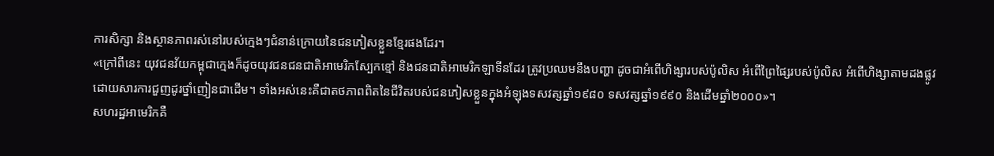ការសិក្សា និងស្ថានភាពរស់នៅរបស់ក្មេងៗជំនាន់ក្រោយនៃជនភៀសខ្លួនខ្មែរផងដែរ។
«ក្រៅពីនេះ យុវជនវ័យកម្ពុជាក្មេងក៏ដូចយុវជនជនជាតិអាមេរិកស្បែកខ្មៅ និងជនជាតិអាមេរិកឡាទីនដែរ ត្រូវប្រឈមនឹងបញ្ហា ដូចជាអំពើហិង្សារបស់ប៉ូលិស អំពើព្រៃផ្សៃរបស់ប៉ូលិស អំពើហិង្សាតាមដងផ្លូវដោយសារការជួញដូរថ្នាំញៀនជាដើម។ ទាំងអស់នេះគឺជាតថភាពពិតនៃជីវិតរបស់ជនភៀសខ្លួនក្នុងអំឡុងទសវត្សឆ្នាំ១៩៨០ ទសវត្សឆ្នាំ១៩៩០ និងដើមឆ្នាំ២០០០»។
សហរដ្ឋអាមេរិកគឺ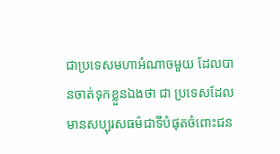ជាប្រទេសមហាអំណាចមួយ ដែលបានចាត់ទុកខ្លួនឯងថា ជា ប្រទេសដែលមានសប្បុរសធម៌ជាទីបំផុតចំពោះជន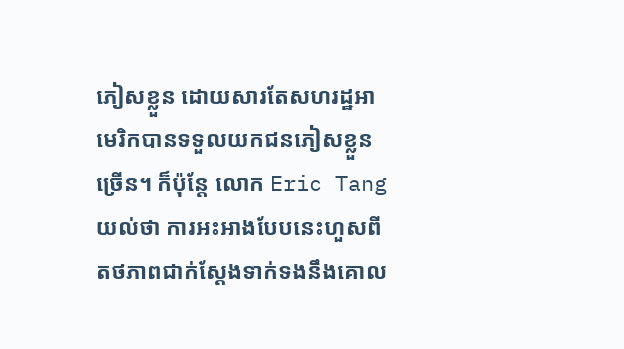ភៀសខ្លួន ដោយសារតែសហរដ្ឋអាមេរិកបានទទួលយកជនភៀសខ្លួនច្រើន។ ក៏ប៉ុន្តែ លោក Eric Tang យល់ថា ការអះអាងបែបនេះហួសពីតថភាពជាក់ស្តែងទាក់ទងនឹងគោល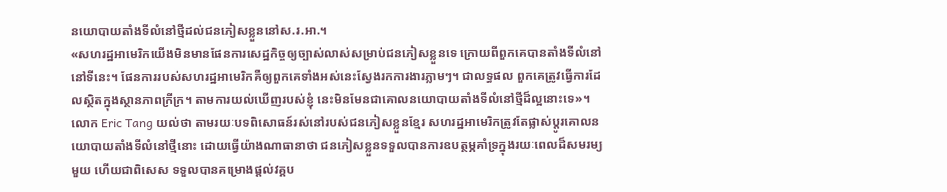នយោបាយតាំងទីលំនៅថ្មីដល់ជនភៀសខ្លួននៅស.រ.អា.។
«សហរដ្ឋអាមេរិកយើងមិនមានផែនការសេដ្ឋកិច្ចឲ្យច្បាស់លាស់សម្រាប់ជនភៀសខ្លួនទេ ក្រោយពីពួកគេបានតាំងទីលំនៅនៅទីនេះ។ ផែនការរបស់សហរដ្ឋអាមេរិកគឺឲ្យពួកគេទាំងអស់នេះស្វែងរកការងារភ្លាមៗ។ ជាលទ្ធផល ពួកគេត្រូវធ្វើការដែលស្ថិតក្នុងស្ថានភាពក្រីក្រ។ តាមការយល់ឃើញរបស់ខ្ញុំ នេះមិនមែនជាគោលនយោបាយតាំងទីលំនៅថ្មីដ៏ល្អនោះទេ»។
លោក Eric Tang យល់ថា តាមរយៈបទពិសោធន៍រស់នៅរបស់ជនភៀសខ្លួនខ្មែរ សហរដ្ឋអាមេរិកត្រូវតែផ្លាស់ប្តូរគោលនយោបាយតាំងទីលំនៅថ្មីនោះ ដោយធ្វើយ៉ាងណាធានាថា ជនភៀសខ្លួនទទួលបានការឧបត្ថម្ភគាំទ្រក្នុងរយៈពេលដ៏សមរម្យមួយ ហើយជាពិសេស ទទួលបានគម្រោងផ្តល់វគ្គប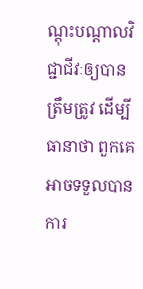ណ្តុះបណ្តាលវិជ្ជាជីវៈឲ្យបានត្រឹមត្រូវ ដើម្បីធានាថា ពួកគេអាចទទួលបានការ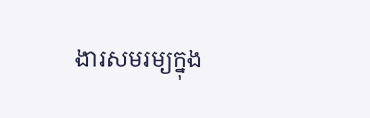ងារសមរម្យក្នុង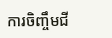ការចិញ្ចឹមជី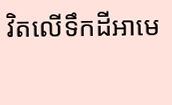វិតលើទឹកដីអាមេ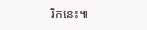រិកនេះ៕